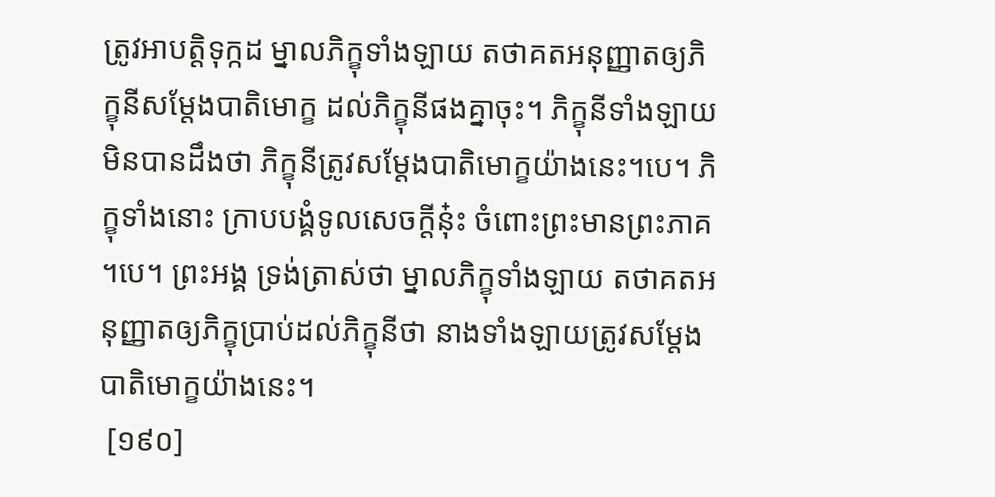ត្រូវអាបត្តិទុក្កដ ម្នាលភិក្ខុទាំងឡាយ តថាគតអនុញ្ញាតឲ្យភិក្ខុនីសម្តែងបាតិមោក្ខ ដល់ភិក្ខុនីផងគ្នាចុះ។ ភិក្ខុនីទាំងឡាយ មិនបានដឹងថា ភិក្ខុនីត្រូវសម្តែងបាតិមោក្ខយ៉ាងនេះ។បេ។ ភិក្ខុទាំងនោះ ក្រាបបង្គំទូលសេចក្តីនុ៎ះ ចំពោះព្រះមានព្រះភាគ។បេ។ ព្រះអង្គ ទ្រង់ត្រាស់ថា ម្នាលភិក្ខុទាំងឡាយ តថាគតអនុញ្ញាតឲ្យភិក្ខុប្រាប់ដល់ភិក្ខុនីថា នាងទាំងឡាយត្រូវសម្តែងបាតិមោក្ខយ៉ាងនេះ។
 [១៩០]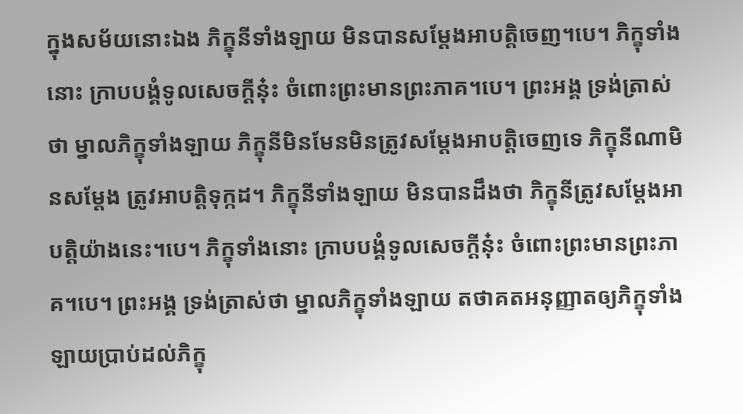ក្នុងសម័យនោះឯង ភិក្ខុនីទាំងឡាយ មិនបានសម្តែងអាបត្តិចេញ។បេ។ ភិក្ខុទាំងនោះ ក្រាបបង្គំទូលសេចក្តីនុ៎ះ ចំពោះព្រះមានព្រះភាគ។បេ។ ព្រះអង្គ ទ្រង់ត្រាស់ថា ម្នាលភិក្ខុទាំងឡាយ ភិក្ខុនីមិនមែនមិនត្រូវសម្តែងអាបត្តិចេញទេ ភិក្ខុនីណាមិនសម្តែង ត្រូវអាបត្តិទុក្កដ។ ភិក្ខុនីទាំងឡាយ មិនបានដឹងថា ភិក្ខុនីត្រូវសម្តែងអាបត្តិយ៉ាងនេះ។បេ។ ភិក្ខុទាំងនោះ ក្រាបបង្គំទូលសេចក្តីនុ៎ះ ចំពោះព្រះមានព្រះភាគ។បេ។ ព្រះអង្គ ទ្រង់ត្រាស់ថា ម្នាលភិក្ខុទាំងឡាយ តថាគតអនុញ្ញាតឲ្យភិក្ខុទាំងឡាយប្រាប់ដល់ភិក្ខុ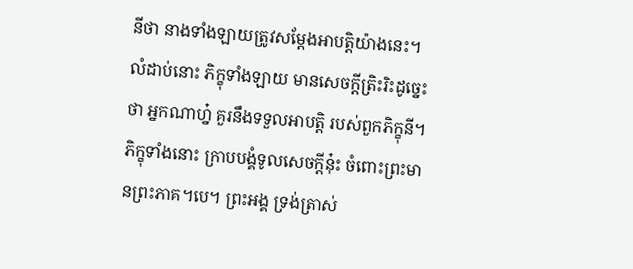នីថា នាងទាំងឡាយត្រូវសម្តែងអាបត្តិយ៉ាងនេះ។ លំដាប់នោះ ភិក្ខុទាំងឡាយ មានសេចក្តីត្រិះរិះដូច្នេះថា អ្នកណាហ្ន៎ គួរនឹងទទួលអាបត្តិ របស់ពួកភិក្ខុនី។ ភិក្ខុទាំងនោះ ក្រាបបង្គំទូលសេចក្តីនុ៎ះ ចំពោះព្រះមានព្រះភាគ។បេ។ ព្រះអង្គ ទ្រង់ត្រាស់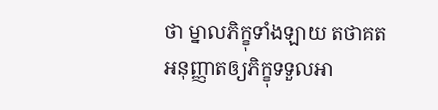ថា ម្នាលភិក្ខុទាំងឡាយ តថាគតអនុញ្ញាតឲ្យភិក្ខុទទួលអា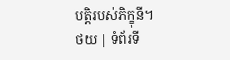បត្តិរបស់ភិក្ខុនី។
ថយ | ទំព័រទី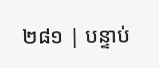២៨១ | បន្ទាប់